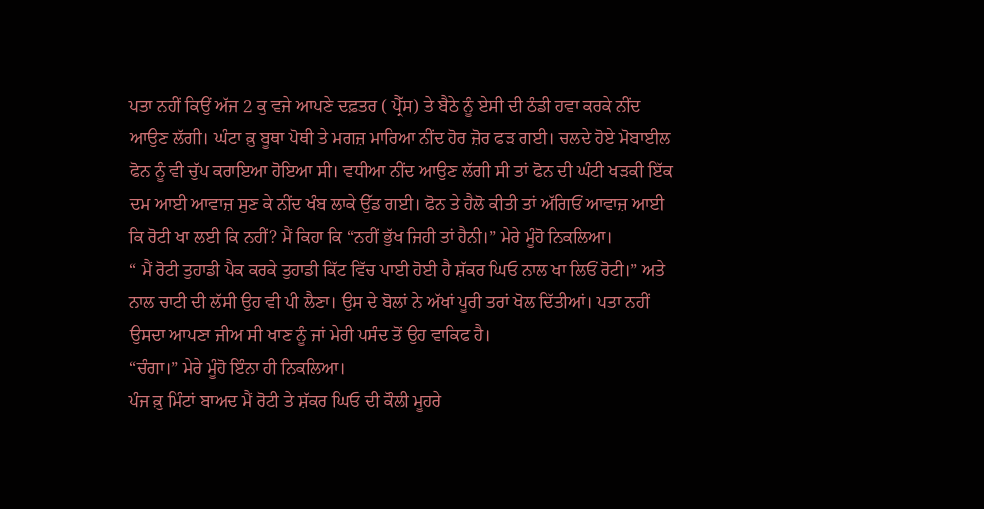ਪਤਾ ਨਹੀਂ ਕਿਉਂ ਅੱਜ 2 ਕੁ ਵਜੇ ਆਪਣੇ ਦਫ਼ਤਰ ( ਪ੍ਰੈੱਸ) ਤੇ ਬੈਠੇ ਨੂੰ ਏਸੀ ਦੀ ਠੰਡੀ ਹਵਾ ਕਰਕੇ ਨੀਂਦ ਆਉਣ ਲੱਗੀ। ਘੰਟਾ ਕ਼ੁ ਬੂਥਾ ਪੋਥੀ ਤੇ ਮਗਜ਼ ਮਾਰਿਆ ਨੀਂਦ ਹੋਰ ਜ਼ੋਰ ਫੜ ਗਈ। ਚਲਦੇ ਹੋਏ ਮੋਬਾਈਲ ਫੋਨ ਨੂੰ ਵੀ ਚੁੱਪ ਕਰਾਇਆ ਹੋਇਆ ਸੀ। ਵਧੀਆ ਨੀਂਦ ਆਉਣ ਲੱਗੀ ਸੀ ਤਾਂ ਫੋਨ ਦੀ ਘੰਟੀ ਖੜਕੀ ਇੱਕ ਦਮ ਆਈ ਆਵਾਜ਼ ਸੁਣ ਕੇ ਨੀਂਦ ਖੰਬ ਲਾਕੇ ਉੱਡ ਗਈ। ਫੋਨ ਤੇ ਹੈਲੋ ਕੀਤੀ ਤਾਂ ਅੱਗਿਓਂ ਆਵਾਜ਼ ਆਈ ਕਿ ਰੋਟੀ ਖਾ ਲਈ ਕਿ ਨਹੀਂ? ਮੈਂ ਕਿਹਾ ਕਿ “ਨਹੀਂ ਭੁੱਖ ਜਿਹੀ ਤਾਂ ਹੈਨੀ।” ਮੇਰੇ ਮੂੰਹੋ ਨਿਕਲਿਆ।
“ ਮੈਂ ਰੋਟੀ ਤੁਹਾਡੀ ਪੈਕ ਕਰਕੇ ਤੁਹਾਡੀ ਕਿੱਟ ਵਿੱਚ ਪਾਈ ਹੋਈ ਹੈ ਸ਼ੱਕਰ ਘਿਓ ਨਾਲ ਖਾ ਲਿਓਂ ਰੋਟੀ।” ਅਤੇ ਨਾਲ ਚਾਟੀ ਦੀ ਲੱਸੀ ਉਹ ਵੀ ਪੀ ਲੈਣਾ। ਉਸ ਦੇ ਬੋਲਾਂ ਨੇ ਅੱਖਾਂ ਪੂਰੀ ਤਰਾਂ ਖੋਲ ਦਿੱਤੀਆਂ। ਪਤਾ ਨਹੀਂ ਉਸਦਾ ਆਪਣਾ ਜੀਅ ਸੀ ਖਾਣ ਨੂੰ ਜਾਂ ਮੇਰੀ ਪਸੰਦ ਤੋਂ ਉਹ ਵਾਕਿਫ ਹੈ।
“ਚੰਗਾ।” ਮੇਰੇ ਮੂੰਹੋ ਇੰਨਾ ਹੀ ਨਿਕਲਿਆ।
ਪੰਜ ਕ਼ੁ ਮਿੰਟਾਂ ਬਾਅਦ ਮੈਂ ਰੋਟੀ ਤੇ ਸ਼ੱਕਰ ਘਿਓ ਦੀ ਕੌਲੀ ਮੂਹਰੇ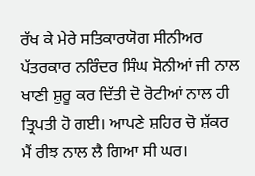ਰੱਖ ਕੇ ਮੇਰੇ ਸਤਿਕਾਰਯੋਗ ਸੀਨੀਅਰ ਪੱਤਰਕਾਰ ਨਰਿੰਦਰ ਸਿੰਘ ਸੋਨੀਆਂ ਜੀ ਨਾਲ ਖਾਣੀ ਸ਼ੁਰੂ ਕਰ ਦਿੱਤੀ ਦੋ ਰੋਟੀਆਂ ਨਾਲ ਹੀ ਤ੍ਰਿਪਤੀ ਹੋ ਗਈ। ਆਪਣੇ ਸ਼ਹਿਰ ਚੋ ਸ਼ੱਕਰ ਮੈਂ ਰੀਝ ਨਾਲ ਲੈ ਗਿਆ ਸੀ ਘਰ।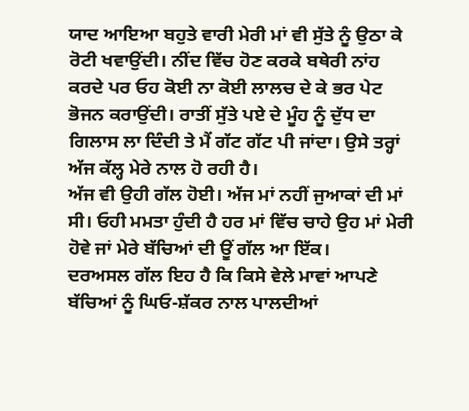ਯਾਦ ਆਇਆ ਬਹੁਤੇ ਵਾਰੀ ਮੇਰੀ ਮਾਂ ਵੀ ਸੁੱਤੇ ਨੂੰ ਉਠਾ ਕੇ ਰੋਟੀ ਖਵਾਉਂਦੀ। ਨੀਂਦ ਵਿੱਚ ਹੋਣ ਕਰਕੇ ਬਥੇਰੀ ਨਾਂਹ ਕਰਦੇ ਪਰ ਓਹ ਕੋਈ ਨਾ ਕੋਈ ਲਾਲਚ ਦੇ ਕੇ ਭਰ ਪੇਟ ਭੋਜਨ ਕਰਾਉਂਦੀ। ਰਾਤੀਂ ਸੁੱਤੇ ਪਏ ਦੇ ਮੂੰਹ ਨੂੰ ਦੁੱਧ ਦਾ ਗਿਲਾਸ ਲਾ ਦਿੰਦੀ ਤੇ ਮੈਂ ਗੱਟ ਗੱਟ ਪੀ ਜਾਂਦਾ। ਉਸੇ ਤਰ੍ਹਾਂ ਅੱਜ ਕੱਲ੍ਹ ਮੇਰੇ ਨਾਲ ਹੋ ਰਹੀ ਹੈ।
ਅੱਜ ਵੀ ਉਹੀ ਗੱਲ ਹੋਈ। ਅੱਜ ਮਾਂ ਨਹੀਂ ਜੁਆਕਾਂ ਦੀ ਮਾਂ ਸੀ। ਓਹੀ ਮਮਤਾ ਹੁੰਦੀ ਹੈ ਹਰ ਮਾਂ ਵਿੱਚ ਚਾਹੇ ਉਹ ਮਾਂ ਮੇਰੀ ਹੋਵੇ ਜਾਂ ਮੇਰੇ ਬੱਚਿਆਂ ਦੀ ਊਂ ਗੱਲ ਆ ਇੱਕ।
ਦਰਅਸਲ ਗੱਲ ਇਹ ਹੈ ਕਿ ਕਿਸੇ ਵੇਲੇ ਮਾਵਾਂ ਆਪਣੇ ਬੱਚਿਆਂ ਨੂੰ ਘਿਓ-ਸ਼ੱਕਰ ਨਾਲ ਪਾਲਦੀਆਂ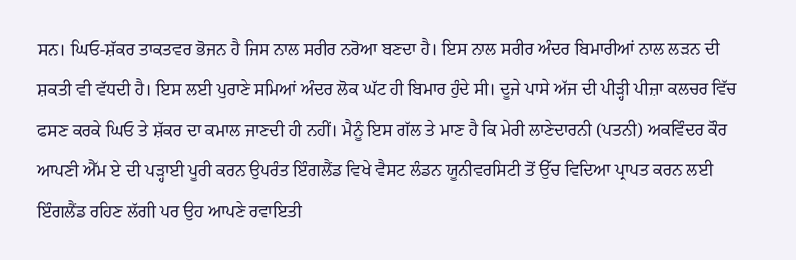ਸਨ। ਘਿਓ-ਸ਼ੱਕਰ ਤਾਕਤਵਰ ਭੋਜਨ ਹੈ ਜਿਸ ਨਾਲ ਸਰੀਰ ਨਰੋਆ ਬਣਦਾ ਹੈ। ਇਸ ਨਾਲ ਸਰੀਰ ਅੰਦਰ ਬਿਮਾਰੀਆਂ ਨਾਲ ਲੜਨ ਦੀ ਸ਼ਕਤੀ ਵੀ ਵੱਧਦੀ ਹੈ। ਇਸ ਲਈ ਪੁਰਾਣੇ ਸਮਿਆਂ ਅੰਦਰ ਲੋਕ ਘੱਟ ਹੀ ਬਿਮਾਰ ਹੁੰਦੇ ਸੀ। ਦੂਜੇ ਪਾਸੇ ਅੱਜ ਦੀ ਪੀੜ੍ਹੀ ਪੀਜ਼ਾ ਕਲਚਰ ਵਿੱਚ ਫਸਣ ਕਰਕੇ ਘਿਓ ਤੇ ਸ਼ੱਕਰ ਦਾ ਕਮਾਲ ਜਾਣਦੀ ਹੀ ਨਹੀਂ। ਮੈਨੂੰ ਇਸ ਗੱਲ ਤੇ ਮਾਣ ਹੈ ਕਿ ਮੇਰੀ ਲਾਣੇਦਾਰਨੀ (ਪਤਨੀ) ਅਕਵਿੰਦਰ ਕੌਰ ਆਪਣੀ ਐੱਮ ਏ ਦੀ ਪੜ੍ਹਾਈ ਪੂਰੀ ਕਰਨ ਉਪਰੰਤ ਇੰਗਲੈਂਡ ਵਿਖੇ ਵੈਸਟ ਲੰਡਨ ਯੂਨੀਵਰਸਿਟੀ ਤੋਂ ਉੱਚ ਵਿਦਿਆ ਪ੍ਰਾਪਤ ਕਰਨ ਲਈ ਇੰਗਲੈਂਡ ਰਹਿਣ ਲੱਗੀ ਪਰ ਉਹ ਆਪਣੇ ਰਵਾਇਤੀ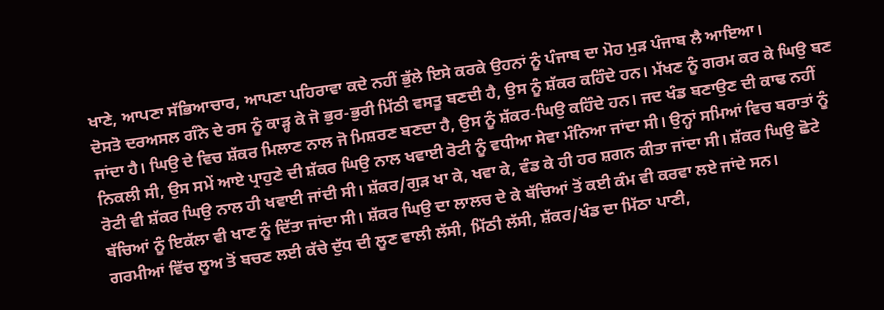ਖਾਣੇ, ਆਪਣਾ ਸੱਭਿਆਚਾਰ, ਆਪਣਾ ਪਹਿਰਾਵਾ ਕਦੇ ਨਹੀਂ ਭੁੱਲੇ ਇਸੇ ਕਰਕੇ ਉਹਨਾਂ ਨੂੰ ਪੰਜਾਬ ਦਾ ਮੋਹ ਮੁੜ ਪੰਜਾਬ ਲੈ ਆਇਆ।
ਦੋਸਤੋ ਦਰਅਸਲ ਗੰਨੇ ਦੇ ਰਸ ਨੂੰ ਕਾੜ੍ਹ ਕੇ ਜੋ ਭੁਰ-ਭੁਰੀ ਮਿੱਠੀ ਵਸਤੂ ਬਣਦੀ ਹੈ, ਉਸ ਨੂੰ ਸ਼ੱਕਰ ਕਹਿੰਦੇ ਹਨ। ਮੱਖਣ ਨੂੰ ਗਰਮ ਕਰ ਕੇ ਘਿਉ ਬਣ ਜਾਂਦਾ ਹੈ। ਘਿਉ ਦੇ ਵਿਚ ਸ਼ੱਕਰ ਮਿਲਾਣ ਨਾਲ ਜੋ ਮਿਸ਼ਰਣ ਬਣਦਾ ਹੈ, ਉਸ ਨੂੰ ਸ਼ੱਕਰ-ਘਿਉ ਕਹਿੰਦੇ ਹਨ। ਜਦ ਖੰਡ ਬਣਾਉਣ ਦੀ ਕਾਢ ਨਹੀਂ ਨਿਕਲੀ ਸੀ, ਉਸ ਸਮੇਂ ਆਏ ਪ੍ਰਾਹੁਣੇ ਦੀ ਸ਼ੱਕਰ ਘਿਉ ਨਾਲ ਖਵਾਈ ਰੋਟੀ ਨੂੰ ਵਧੀਆ ਸੇਵਾ ਮੰਨਿਆ ਜਾਂਦਾ ਸੀ। ਉਨ੍ਹਾਂ ਸਮਿਆਂ ਵਿਚ ਬਰਾਤਾਂ ਨੂੰ ਰੋਟੀ ਵੀ ਸ਼ੱਕਰ ਘਿਉ ਨਾਲ ਹੀ ਖਵਾਈ ਜਾਂਦੀ ਸੀ। ਸ਼ੱਕਰ/ਗੁੜ ਖਾ ਕੇ, ਖਵਾ ਕੇ, ਵੰਡ ਕੇ ਹੀ ਹਰ ਸ਼ਗਨ ਕੀਤਾ ਜਾਂਦਾ ਸੀ। ਸ਼ੱਕਰ ਘਿਉ ਛੋਟੇ ਬੱਚਿਆਂ ਨੂੰ ਇਕੱਲਾ ਵੀ ਖਾਣ ਨੂੰ ਦਿੱਤਾ ਜਾਂਦਾ ਸੀ। ਸ਼ੱਕਰ ਘਿਉ ਦਾ ਲਾਲਚ ਦੇ ਕੇ ਬੱਚਿਆਂ ਤੋਂ ਕਈ ਕੰਮ ਵੀ ਕਰਵਾ ਲਏ ਜਾਂਦੇ ਸਨ।
ਗਰਮੀਆਂ ਵਿੱਚ ਲੂਅ ਤੋਂ ਬਚਣ ਲਈ ਕੱਚੇ ਦੁੱਧ ਦੀ ਲੂਣ ਵਾਲੀ ਲੱਸੀ, ਮਿੱਠੀ ਲੱਸੀ, ਸ਼ੱਕਰ/ਖੰਡ ਦਾ ਮਿੱਠਾ ਪਾਣੀ,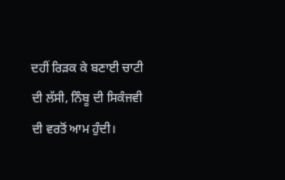ਦਹੀਂ ਰਿੜਕ ਕੇ ਬਣਾਈ ਚਾਟੀ ਦੀ ਲੱਸੀ, ਨਿੰਬੂ ਦੀ ਸਿਕੰਜਵੀ ਦੀ ਵਰਤੋਂ ਆਮ ਹੁੰਦੀ।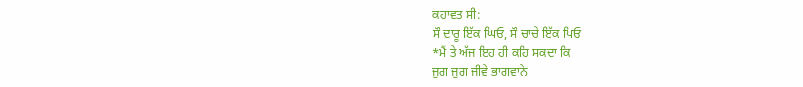ਕਹਾਵਤ ਸੀ:
ਸੌ ਦਾਰੂ ਇੱਕ ਘਿਓ, ਸੌ ਚਾਚੇ ਇੱਕ ਪਿਓ
*ਮੈਂ ਤੇ ਅੱਜ ਇਹ ਹੀ ਕਹਿ ਸਕਦਾ ਕਿ
ਜੁਗ ਜੁਗ ਜੀਵੇ ਭਾਗਵਾਨੇ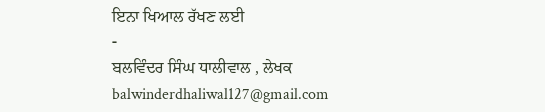ਇਨਾ ਖਿਆਲ ਰੱਖਣ ਲਈ
-
ਬਲਵਿੰਦਰ ਸਿੰਘ ਧਾਲੀਵਾਲ , ਲੇਖਕ
balwinderdhaliwal127@gmail.com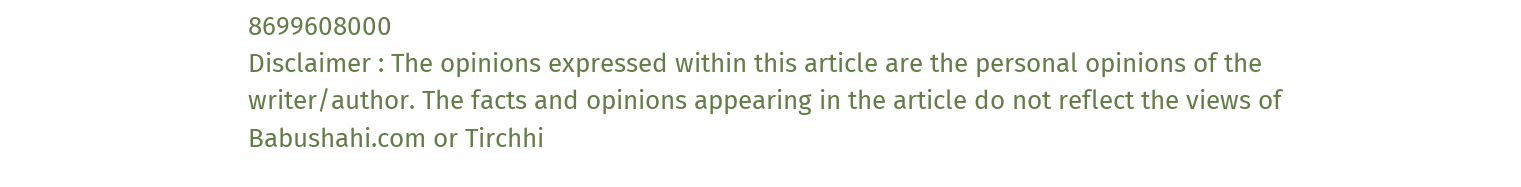8699608000
Disclaimer : The opinions expressed within this article are the personal opinions of the writer/author. The facts and opinions appearing in the article do not reflect the views of Babushahi.com or Tirchhi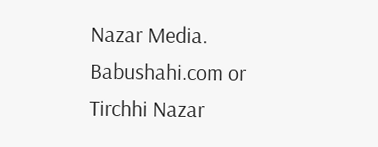Nazar Media. Babushahi.com or Tirchhi Nazar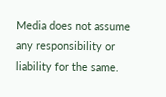Media does not assume any responsibility or liability for the same.